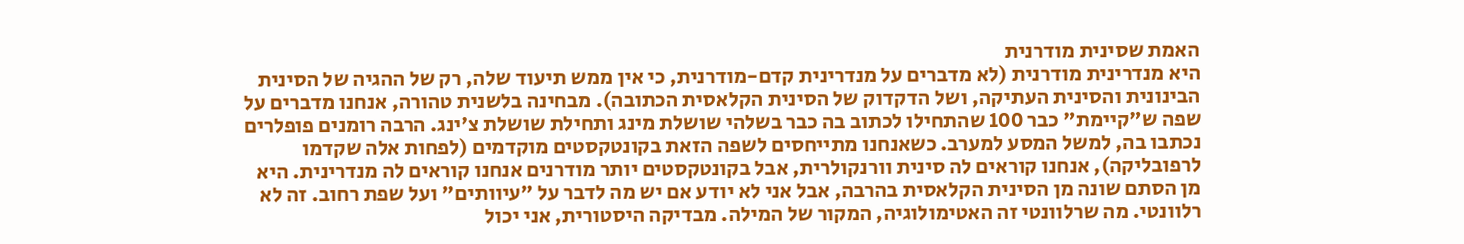האמת שסינית מודרנית
היא מנדרינית מודרנית (לא מדברים על מנדרינית קדם-מודרנית, כי אין ממש תיעוד שלה, רק של ההגיה של הסינית הבינונית והסינית העתיקה, ושל הדקדוק של הסינית הקלאסית הכתובה). מבחינה בלשנית טהורה, אנחנו מדברים על שפה ש"קיימת" כבר 100 שהתחילו לכתוב בה כבר בשלהי שושלת מינג ותחילת שושלת צ'ינג. הרבה רומנים פופלרים נכתבו בה, למשל המסע למערב. כשאנחנו מתייחסים לשפה הזאת בקונטקסטים מוקדמים (לפחות אלה שקדמו לרפובליקה), אנחנו קוראים לה סינית וורנקולרית, אבל בקונטקסטים יותר מודרנים אנחנו קוראים לה מנדרינית. היא מן הסתם שונה מן הסינית הקלאסית בהרבה, אבל אני לא יודע אם יש מה לדבר על "עיוותים" ועל שפת רחוב. זה לא רלוונטי. מה שרלוונטי זה האטימולוגיה, המקור של המילה. מבדיקה היסטורית, אני יכול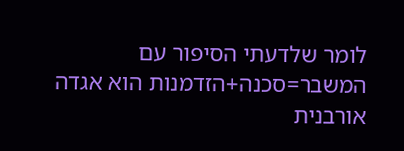לומר שלדעתי הסיפור עם המשבר=סכנה+הזדמנות הוא אגדה אורבנית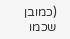(כמובן שכמו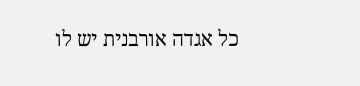כל אגדה אורבנית יש לו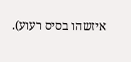איזשהו בסיס רעוע).